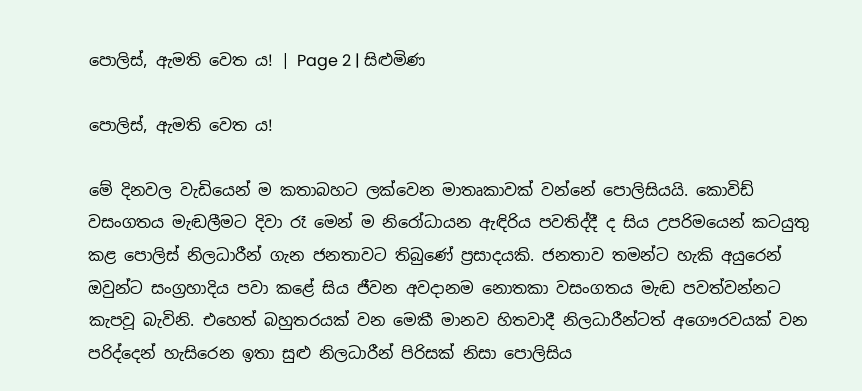පොලිස්, ඇමති වෙත ය! | Page 2 | සිළුමිණ

පොලිස්, ඇමති වෙත ය!

මේ දිනවල වැඩියෙන් ම කතාබහට ලක්වෙන මාතෘකාවක් වන්නේ පොලිසියයි. කොවිඩ් වසංගතය මැඬලීමට දිවා රෑ මෙන් ම නිරෝධායන ඇඳිරිය පවතිද්දී ද සිය උපරිමයෙන් කටයුතු කළ පොලිස් නිලධාරීන් ගැන ජනතාවට තිබුණේ ප්‍රසාදයකි. ජනතාව තමන්ට හැකි අයුරෙන් ඔවුන්ට සංග්‍රහාදිය පවා කළේ සිය ජීවන අවදානම නොතකා වසංගතය මැඬ පවත්වන්නට කැපවූ බැවිනි. එහෙත් බහුතරයක් වන මෙකී මානව හිතවාදී නිලධාරීන්ටත් අගෞරවයක් වන පරිද්දෙන් හැසිරෙන ඉතා සුළු නිලධාරීන් පිරිසක් නිසා පොලිසිය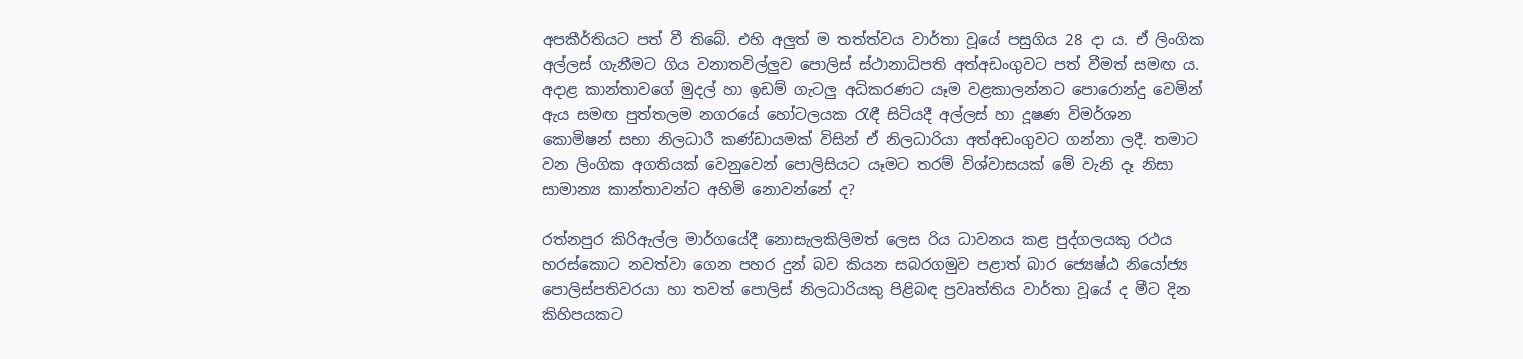අපකීර්තියට පත් වී තිබේ. එහි අලුත් ම තත්ත්වය වාර්තා වූයේ පසුගිය 28 දා ය. ඒ ලිංගික අල්ලස් ගැනීමට ගිය වනාතවිල්ලුව පොලිස් ස්ථානාධිපති අත්අඩංගුවට පත් වීමත් සමඟ ය. අදාළ කාන්තාවගේ මුදල් හා ඉඩම් ගැටලු අධිකරණට යෑම වළකාලන්නට පොරොන්දු වෙමින් ඇය සමඟ පුත්තලම නගරයේ හෝටලයක රැඳී සිටියදී අල්ලස් හා දූෂණ විමර්ශන කොමිෂන් සභා නිලධාරී කණ්ඩායමක් විසින් ඒ නිලධාරියා අත්අඩංගුවට ගන්නා ලදී. තමාට වන ලිංගික අගතියක් වෙනුවෙන් පොලිසියට යෑමට තරම් විශ්වාසයක් මේ වැනි දෑ නිසා සාමාන්‍ය කාන්තාවන්ට අහිමි නොවන්නේ ද?

රත්නපුර කිරිඇල්ල මාර්ගයේදී නොසැලකිලිමත් ලෙස රිය ධාවනය කළ පුද්ගලයකු රථය හරස්කොට නවත්වා ගෙන පහර දුන් බව කියන සබරගමුව පළාත් බාර ජ්‍යෙෂ්ඨ නියෝජ්‍ය පොලිස්පතිවරයා හා තවත් පොලිස් නිලධාරියකු පිළිබඳ ප්‍රවෘත්තිය වාර්තා වූයේ ද මීට දින කිහිපයකට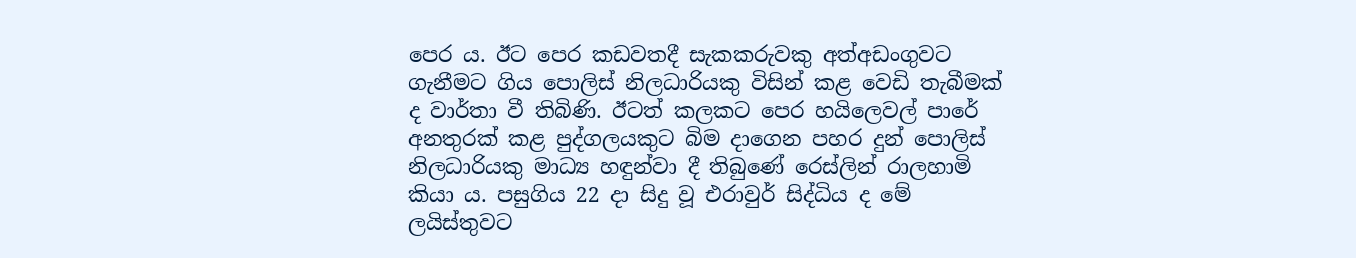පෙර ය. ඊට පෙර කඩවතදී සැකකරුවකු අත්අඩංගුවට ගැනීමට ගිය පොලිස් නිලධාරියකු විසින් කළ වෙඩි තැබීමක් ද වාර්තා වී තිබිණි. ඊටත් කලකට පෙර හයිලෙවල් පාරේ අනතුරක් කළ පුද්ගලයකුට බිම දාගෙන පහර දුන් පොලිස් නිලධාරියකු මාධ්‍ය හඳුන්වා දී තිබුණේ රෙස්ලින් රාලහාමි කියා ය. පසුගිය 22 දා සිදු වූ එරාවුර් සිද්ධිය ද මේ ලයිස්තුවට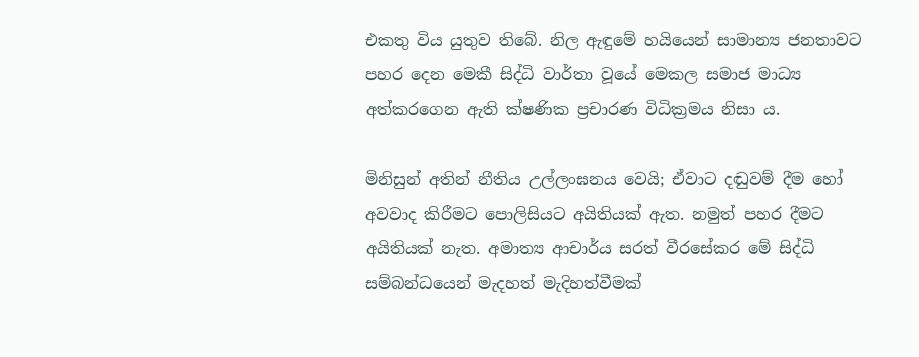එකතු විය යුතුව තිබේ. නිල ඇඳුමේ හයියෙන් සාමාන්‍ය ජනතාවට පහර දෙන මෙකී සිද්ධි වාර්තා වූයේ මෙකල සමාජ මාධ්‍ය අත්කරගෙන ඇති ක්ෂණික ප්‍රචාරණ විධික්‍රමය නිසා ය.

මිනිසුන් අතින් නීතිය උල්ලංඝනය වෙයි; ඒවාට දඬුවම් දීම හෝ අවවාද කිරීමට පොලිසියට අයිතියක් ඇත. නමුත් පහර දීමට අයිතියක් නැත. අමාත්‍ය ආචාර්ය සරත් වීරසේකර මේ සිද්ධි සම්බන්ධයෙන් මැදහත් මැදිහත්වීමක්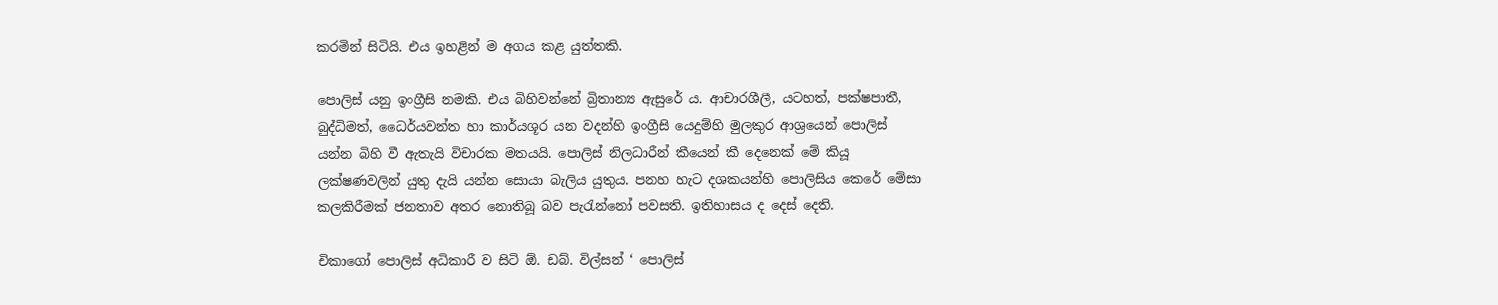කරමින් සිටියි. එය ඉහළින් ම අගය කළ යුත්තකි.

පොලිස් යනු ඉංග්‍රීසි නමකි. එය බිහිවන්නේ බ්‍රිතාන්‍ය ඇසුරේ ය. ආචාරශීලී, යටහත්, පක්ෂපාතී, බුද්ධිමත්, ධෛර්යවන්ත හා කාර්යශූර යන වදන්හි ඉංග්‍රීසි යෙදුම්හි මුලකුර ආශ්‍රයෙන් පොලිස් යන්න බිහි වී ඇතැයි විචාරක මතයයි. පොලිස් නිලධාරීන් කීයෙන් කී දෙනෙක් මේ කියූ ලක්ෂණවලින් යුතු දැයි යන්න සොයා බැලිය යුතුය. පනහ හැට දශකයන්හි පොලිසිය කෙරේ මේසා කලකිරීමක් ජනතාව අතර නොතිබූ බව පැරැන්නෝ පවසති. ඉතිහාසය ද දෙස් දෙති.

චිකාගෝ පොලිස් අධිකාරී ව සිටි ඕ. ඩබ්. විල්සන් ‘ පොලිස්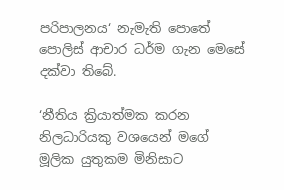පරිපාලනය‘ නැමැති පොතේ පොලිස් ආචාර ධර්ම ගැන මෙසේ දක්වා තිබේ.

‘නීතිය ක්‍රියාත්මක කරන නිලධාරියකු වශයෙන් මගේ මූලික යුතුකම මිනිසාට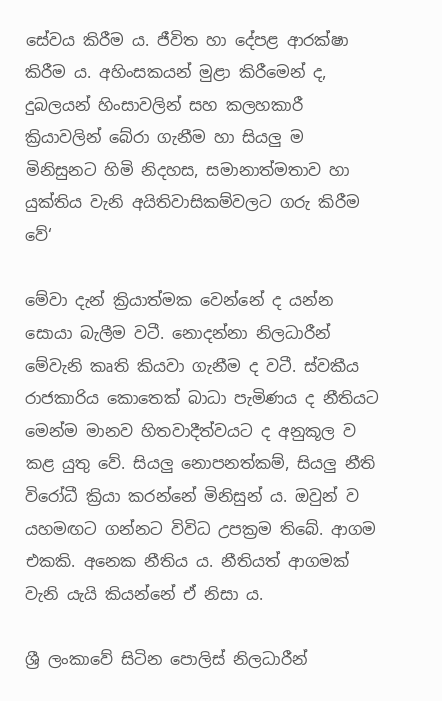සේවය කිරීම ය. ජීවිත හා දේපළ ආරක්ෂා කිරීම ය. අහිංසකයන් මුළා කිරීමෙන් ද, දුබලයන් හිංසාවලින් සහ කලහකාරී ක්‍රියාවලින් බේරා ගැනීම හා සියලු ම මිනිසුනට හිමි නිදහස, සමානාත්මතාව හා යුක්තිය වැනි අයිතිවාසිකම්වලට ගරු කිරීම වේ‘

මේවා දැන් ක්‍රියාත්මක වෙන්නේ ද යන්න සොයා බැලීම වටී. නොදන්නා නිලධාරීන් මේවැනි කෘති කියවා ගැනීම ද වටී. ස්වකීය රාජකාරිය කොතෙක් බාධා පැමිණය ද නීතියට මෙන්ම මානව හිතවාදීත්වයට ද අනුකූල ව කළ යුතු වේ. සියලු නොපනත්කම්, සියලු නීති විරෝධී ක්‍රියා කරන්නේ මිනිසුන් ය. ඔවුන් ව යහමඟට ගන්නට විවිධ උපක්‍රම තිබේ. ආගම එකකි. අනෙක නීතිය ය. නීතියත් ආගමක් වැනි යැයි කියන්නේ ඒ නිසා ය.

ශ්‍රී ලංකාවේ සිටින පොලිස් නිලධාරීන්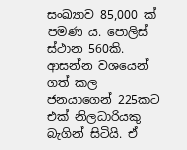සංඛ්‍යාව 85,000 ක් පමණ ය. පොලිස් ස්ථාන 560කි. ආසන්න වශයෙන් ගත් කල ජනයාගෙන් 225කට එක් නිලධාරියකු බැගින් සිටියි. ඒ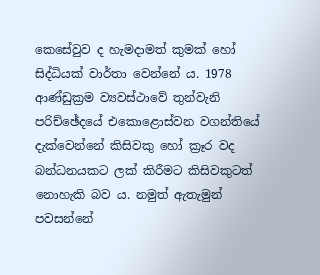කෙසේවුව ද හැමදාමත් කුමක් හෝ සිද්ධියක් වාර්තා වෙන්නේ ය. 1978 ආණ්ඩුක්‍රම ව්‍යවස්ථාවේ තුන්වැනි පරිච්ඡේදයේ එකොළොස්වන වගන්තියේ දැක්වෙන්නේ කිසිවකු හෝ ක්‍රෑර වද බන්ධනයකට ලක් කිරීමට කිසිවකුටත් නොහැකි බව ය. නමුත් ඇතැමුන් පවසන්නේ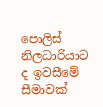පොලිස් නිලධාරියාට ද ඉවසීමේ සීමාවක්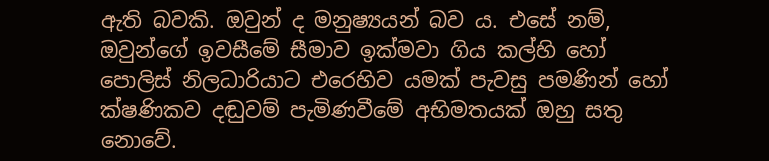ඇති බවකි. ඔවුන් ද මනුෂ්‍යයන් බව ය. එසේ නම්, ඔවුන්ගේ ඉවසීමේ සීමාව ඉක්මවා ගිය කල්හි හෝ පොලිස් නිලධාරියාට එරෙහිව යමක් පැවසු පමණින් හෝ ක්ෂණිකව දඬුවම් පැමිණවීමේ අභිමතයක් ඔහු සතු නොවේ.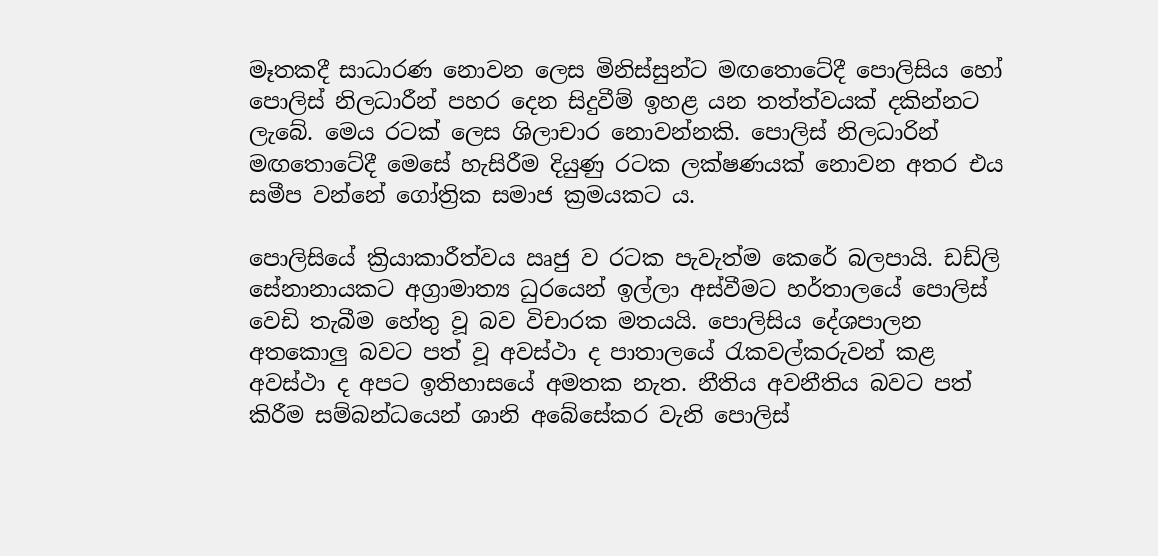මෑතකදී සාධාරණ නොවන ලෙස මිනිස්සුන්ට මඟතොටේදී පොලිසිය හෝ පොලිස් නිලධාරීන් පහර දෙන සිදුවීම් ඉහළ යන තත්ත්වයක් දකින්නට ලැබේ. මෙය රටක් ලෙස ශිලාචාර නොවන්නකි. පොලිස් නිලධාරින් මඟතොටේදී මෙසේ හැසිරීම දියුණු රටක ලක්ෂණයක් නොවන අතර එය සමීප වන්නේ ගෝත්‍රික සමාජ ක්‍රමයකට ය.

පොලිසියේ ක්‍රියාකාරීත්වය ඍජු ව රටක පැවැත්ම කෙරේ බලපායි. ඩඩ්ලි සේනානායකට අග්‍රාමාත්‍ය ධුරයෙන් ඉල්ලා අස්වීමට හර්තාලයේ පොලිස් වෙඩි තැබීම හේතු වූ බව විචාරක මතයයි. පොලිසිය දේශපාලන අතකොලු බවට පත් වූ අවස්ථා ද පාතාලයේ රැකවල්කරුවන් කළ අවස්ථා ද අපට ඉතිහාසයේ අමතක නැත. නීතිය අවනීතිය බවට පත් කිරීම සම්බන්ධයෙන් ශානි අබේසේකර වැනි පොලිස්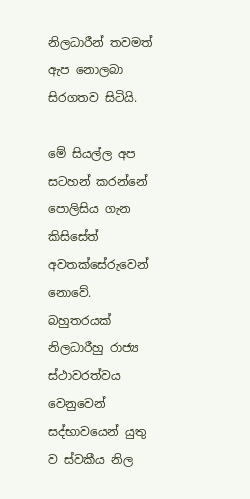නිලධාරීන් තවමත් ඇප නොලබා සිරගතව සිටියි.

මේ සියල්ල අප සටහන් කරන්නේ පොලිසිය ගැන කිසිසේත් අවතක්සේරුවෙන් නොවේ. බහුතරයක් නිලධාරීහු රාජ්‍ය ස්ථාවරත්වය වෙනුවෙන් සද්භාවයෙන් යුතු ව ස්වකීය නිල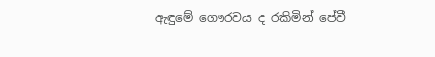ඇඳුමේ ගෞරවය ද රකිමින් පේවී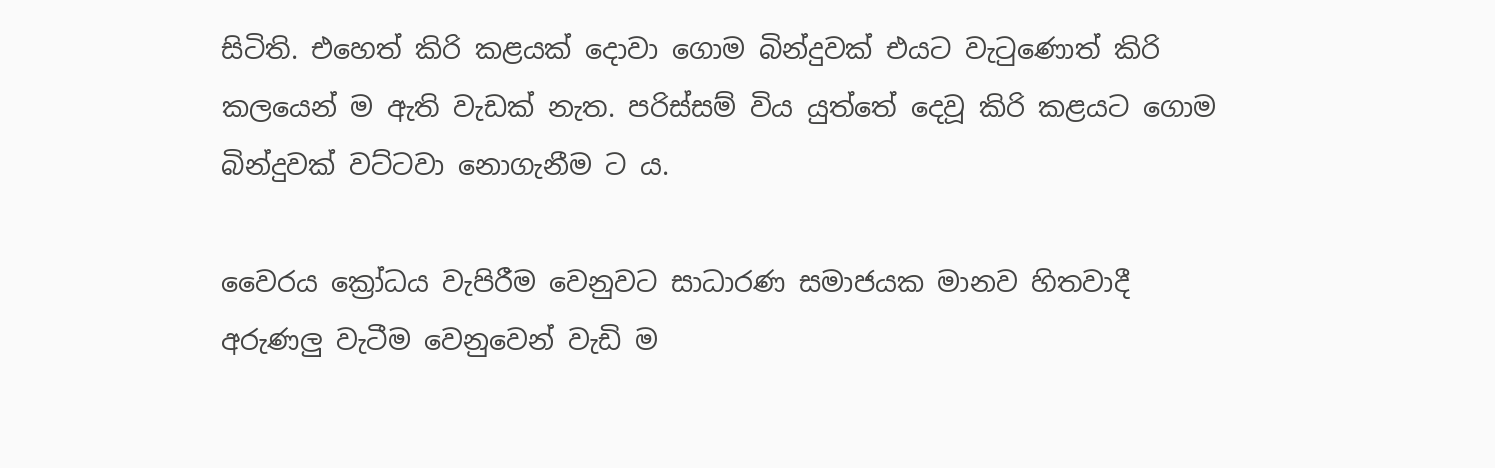සිටිති. එහෙත් කිරි කළයක් දොවා ගොම බින්දුවක් එයට වැටුණොත් කිරි කලයෙන් ම ඇති වැඩක් නැත. පරිස්සම් විය යුත්තේ දෙවූ කිරි කළයට ගොම බින්දුවක් වට්ටවා නොගැනීම ට ය.

වෛරය ක්‍රෝධය වැපිරීම වෙනුවට සාධාරණ සමාජයක මානව හිතවාදී අරුණලු වැටීම වෙනුවෙන් වැඩි ම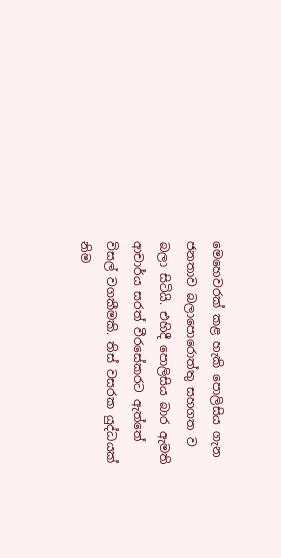මෙහෙවරක් කළ හැකි පොලිසිය ගැන ජනතාව බලාපොරොත්තු සහගත ව බලා සිටියි. එහිදී පොලිසිය බාර ඇමති ආචාර්ය සරත් වීරසේකරට ඇත්තේ විසල් වගකීමකි. තිස් වසරක යුද්ධයක් නිම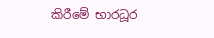කිරීමේ භාරධූර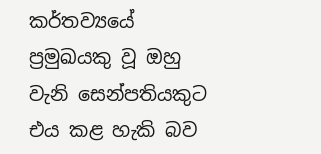කර්තව්‍යයේ ප්‍රමුඛයකු වූ ඔහු වැනි සෙන්පතියකුට එය කළ හැකි බව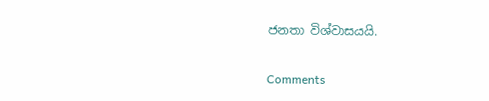ජනතා විශ්වාසයයි.

Comments